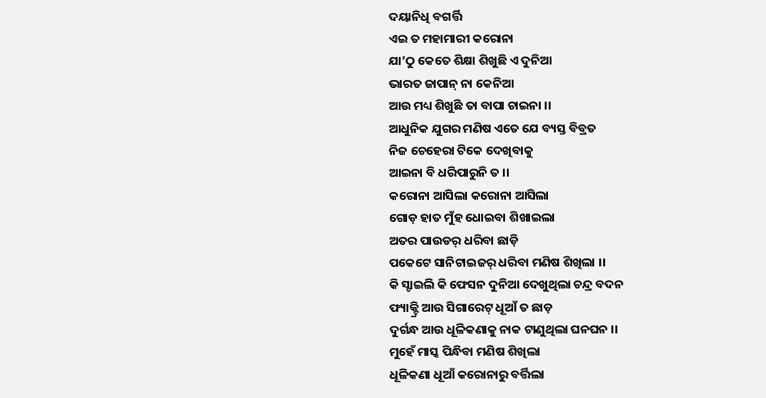ଦୟାନିଧି ବଗର୍ତ୍ତି
ଏଇ ତ ମହାମାରୀ କରୋନା
ଯା’ଠୁ କେତେ ଶିକ୍ଷା ଶିଖୁଛି ଏ ଦୁନିଆ
ଭାରତ ଜାପାନ୍ ନା କେନିଆ
ଆଉ ମଧ୍ୟ ଶିଖୁଛି ତା ବାପା ଚାଇନା ।।
ଆଧୁନିକ ଯୁଗର ମଣିଷ ଏତେ ଯେ ବ୍ୟସ୍ତ ବିବ୍ରତ
ନିଜ ଚେହେରା ଟିକେ ଦେଖିବାକୁ
ଆଇନା ବି ଧରିପାରୁନି ତ ।।
କରୋନା ଆସିଲା କରୋନା ଆସିଲା
ଗୋଡ଼ ହାତ ମୁଁହ ଧୋଇବା ଶିଖାଇଲା
ଅତର ପାଉଡର୍ ଧରିବା ଛାଡ଼ି
ପକେଟେ ସାନିଟାଇଜର୍ ଧରିବା ମଣିଷ ଶିଖିଲା ।।
କି ସ୍ଟାଇଲି କି ଫେସନ ଦୁନିଆ ଦେଖୁଥିଲା ଚନ୍ଦ୍ର ବଦନ
ଫ୍ୟାକ୍ଟ୍ରି ଆଉ ସିଗାରେଟ୍ ଧୂଆଁ ତ ଛାଡ଼
ଦୁର୍ଗନ୍ଧ ଆଉ ଧୂଳିକଣାକୁ ନାକ ଟାଣୁଥିଲା ଘନଘନ ।।
ମୁହେଁ ମାସ୍କ ପିନ୍ଧିବା ମଣିଷ ଶିଖିଲା
ଧୂଳିକଣା ଧୂଆଁ କରୋନାରୁ ବର୍ତ୍ତିଲା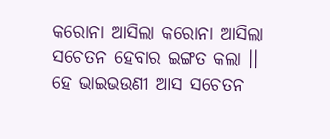କରୋନା ଆସିଲା କରୋନା ଆସିଲା
ସଚେତନ ହେବାର ଇଙ୍ଗତ କଲା ।।
ହେ ଭାଇଭଉଣୀ ଆସ ସଚେତନ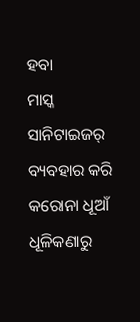ହବା
ମାସ୍କ ସାନିଟାଇଜର୍ ବ୍ୟବହାର କରି
କରୋନା ଧୂଆଁ ଧୂଳିକଣାରୁ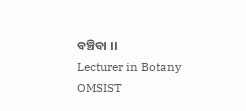ବଞ୍ଚିବା ।।
Lecturer in Botany
OMSIST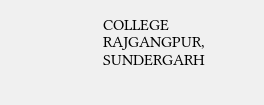COLLEGE RAJGANGPUR, SUNDERGARH